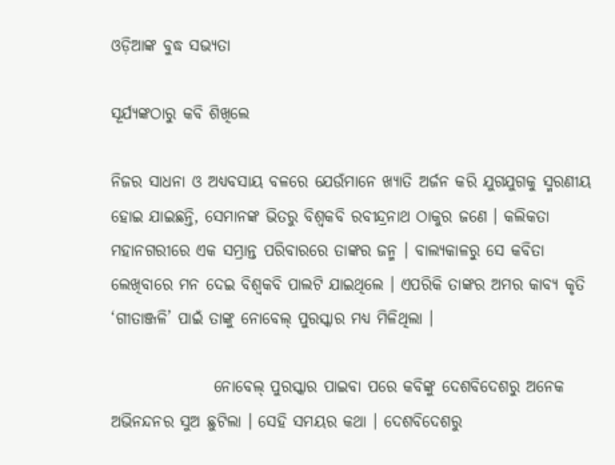ଓଡ଼ିଆଙ୍କ ବୁଦ୍ଧ ସଭ୍ୟତା

ସୂର୍ଯ୍ୟଙ୍କଠାରୁ କବି ଶିଖିଲେ

ନିଜର ସାଧନା ଓ ଅଧ୍ୟବସାୟ ବଳରେ ଯେଉଁମାନେ ଖ୍ୟାତି ଅର୍ଜନ କରି ଯୁଗଯୁଗକୁ ସ୍ମରଣୀୟ ହୋଇ ଯାଇଛନ୍ତି, ସେମାନଙ୍କ ଭିତରୁ ବିଶ୍ୱକବି ରବୀନ୍ଦ୍ରନାଥ ଠାକୁର ଜଣେ । କଲିକତା ମହାନଗରୀରେ ଏକ ସମ୍ଭ୍ରାନ୍ତ ପରିବାରରେ ତାଙ୍କର ଜନ୍ମ । ବାଲ୍ୟକାଳରୁ ସେ କବିତା ଲେଖିବାରେ ମନ ଦେଇ ବିଶ୍ୱକବି ପାଲଟି ଯାଇଥିଲେ । ଏପରିକି ତାଙ୍କର ଅମର କାବ୍ୟ କୃତି ‘ଗୀତାଞ୍ଜଳି’ ପାଇଁ ତାଙ୍କୁ ନୋବେଲ୍ ପୁରସ୍କାର ମଧ୍ୟ ମିଳିଥିଲା ।

                ନୋବେଲ୍ ପୁରସ୍କାର ପାଇବା ପରେ କବିଙ୍କୁ ଦେଶବିଦେଶରୁ ଅନେକ ଅଭିନନ୍ଦନର ସୁଅ ଛୁଟିଲା । ସେହି ସମୟର କଥା । ଦେଶବିଦେଶରୁ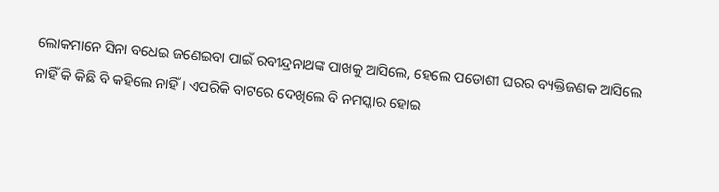ଲୋକମାନେ ସିନା ବଧେଇ ଜଣେଇବା ପାଇଁ ରବୀନ୍ଦ୍ରନାଥଙ୍କ ପାଖକୁ ଆସିଲେ, ହେଲେ ପଡୋଶୀ ଘରର ବ୍ୟକ୍ତିଜଣକ ଆସିଲେ ନାହିଁ କି କିଛି ବି କହିଲେ ନାହିଁ । ଏପରିକି ବାଟରେ ଦେଖିଲେ ବି ନମସ୍କାର ହୋଇ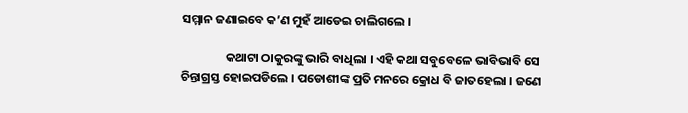ସମ୍ମାନ ଜଣାଇବେ କ’ଣ ମୁହଁ ଆଡେଇ ଚାଲିଗଲେ ।

                କଥାଟା ଠାକୁରଙ୍କୁ ଭାରି ବାଧିଲା । ଏହି କଥା ସବୁବେଳେ ଭାବିଭାବି ସେ ଚିନ୍ତାଗ୍ରସ୍ତ ହୋଇପଡିଲେ । ପଡୋଶୀଙ୍କ ପ୍ରତି ମନରେ କ୍ରୋଧ ବି ଜାତହେଲା । ଜଣେ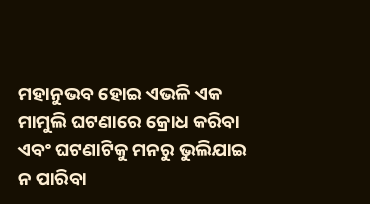ମହାନୁଭବ ହୋଇ ଏଭଳି ଏକ ମାମୁଲି ଘଟଣାରେ କ୍ରୋଧ କରିବା ଏବଂ ଘଟଣାଟିକୁ ମନରୁ ଭୁଲିଯାଇ ନ ପାରିବା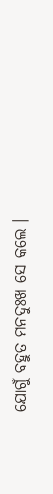ଯୋଗୁଁ ବହୁତ ମନଦୁଃଖ ସେ କଲେ ।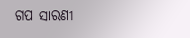ଗପ ସାରଣୀ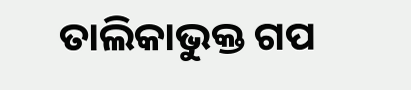ତାଲିକାଭୁକ୍ତ ଗପ